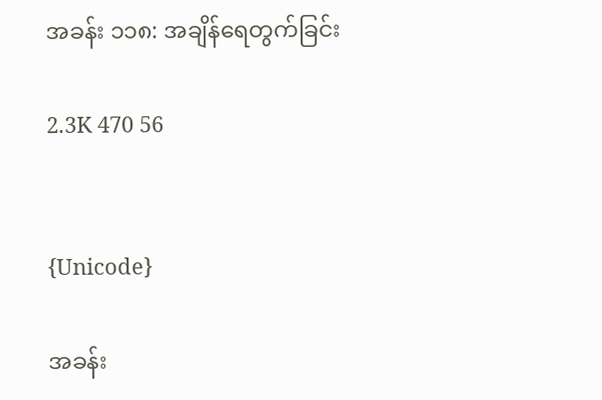အခန်း ၁၁၈: အချိန်ရေတွက်ခြင်း

2.3K 470 56


{Unicode}

အခန်း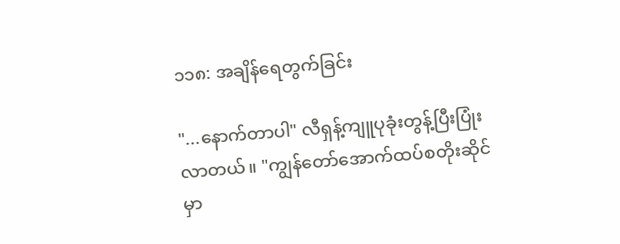၁၁၈: အချိန်ရေတွက်ခြင်း

"...နောက်တာပါ" လီရှန့်ကျူပုခုံးတွန့်ပြီးပြုံးလာတယ်။ "ကျွန်တော်အောက်ထပ်စတိုးဆိုင်မှာ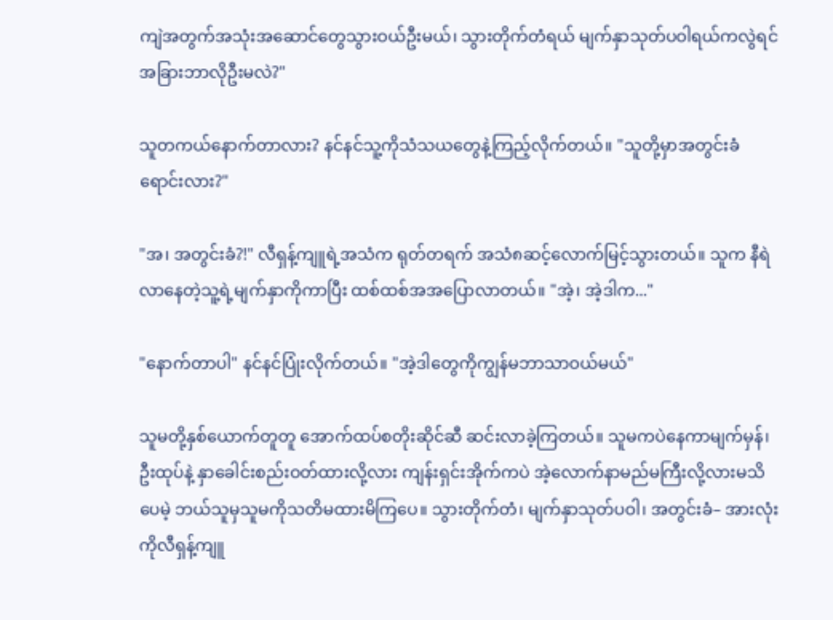ကျဲအတွက်အသုံးအဆောင်တွေသွားဝယ်ဦးမယ်၊ သွားတိုက်တံရယ် မျက်နှာသုတ်ပဝါရယ်ကလွဲရင် အခြားဘာလိုဦးမလဲ?"

သူတကယ်နောက်တာလား? နင်နင်သူ့ကိုသံသယတွေနဲ့ကြည့်လိုက်တယ်။ "သူတို့မှာအတွင်းခံရောင်းလား?"

"အ၊ အတွင်းခံ?!" လီရှန့်ကျူရဲ့အသံက ရုတ်တရက် အသံ၈ဆင့်လောက်မြင့်သွားတယ်။ သူက နီရဲလာနေတဲ့သူ့ရဲ့မျက်နှာကိုကာပြီး ထစ်ထစ်အအပြောလာတယ်။ "အဲ့၊ အဲ့ဒါက..."

"နောက်တာပါ" နင်နင်ပြုံးလိုက်တယ်။ "အဲ့ဒါတွေကိုကျွန်မဘာသာဝယ်မယ်"

သူမတို့နှစ်ယောက်တူတူ အောက်ထပ်စတိုးဆိုင်ဆီ ဆင်းလာခဲ့ကြတယ်။ သူမကပဲနေကာမျက်မှန်၊ ဦးထုပ်နဲ့ နှာခေါင်းစည်းဝတ်ထားလို့လား ကျန်းရှင်းအိုက်ကပဲ အဲ့လောက်နာမည်မကြီးလို့လားမသိပေမဲ့ ဘယ်သူမှသူမကိုသတိမထားမိကြပေ။ သွားတိုက်တံ၊ မျက်နှာသုတ်ပဝါ၊ အတွင်းခံ– အားလုံးကိုလီရှန့်ကျူ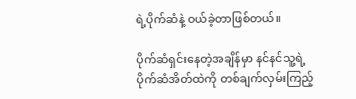ရဲ့ပိုက်ဆံနဲ့ ဝယ်ခဲ့တာဖြစ်တယ်။

ပိုက်ဆံရှင်းနေတဲ့အချိန်မှာ နင်နင်သူ့ရဲ့ပိုက်ဆံအိတ်ထဲကို တစ်ချက်လှမ်းကြည့်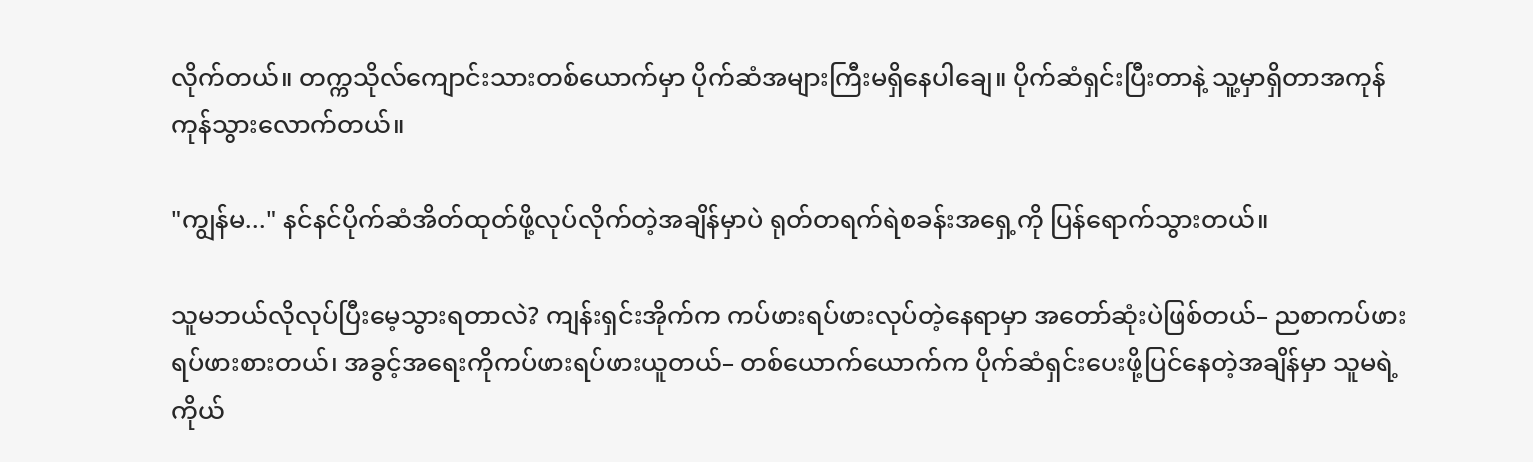လိုက်တယ်။ တက္ကသိုလ်ကျောင်းသားတစ်ယောက်မှာ ပိုက်ဆံအများကြီးမရှိနေပါချေ။ ပိုက်ဆံရှင်းပြီးတာနဲ့ သူ့မှာရှိတာအကုန် ကုန်သွားလောက်တယ်။

"ကျွန်မ..." နင်နင်ပိုက်ဆံအိတ်ထုတ်ဖို့လုပ်လိုက်တဲ့အချိန်မှာပဲ ရုတ်တရက်ရဲစခန်းအရှေ့ကို ပြန်ရောက်သွားတယ်။

သူမဘယ်လိုလုပ်ပြီးမေ့သွားရတာလဲ? ကျန်းရှင်းအိုက်က ကပ်ဖားရပ်ဖားလုပ်တဲ့နေရာမှာ အတော်ဆုံးပဲဖြစ်တယ်– ညစာကပ်ဖားရပ်ဖားစားတယ်၊ အခွင့်အရေးကိုကပ်ဖားရပ်ဖားယူတယ်– တစ်ယောက်ယောက်က ပိုက်ဆံရှင်းပေးဖို့ပြင်နေတဲ့အချိန်မှာ သူမရဲ့ကိုယ်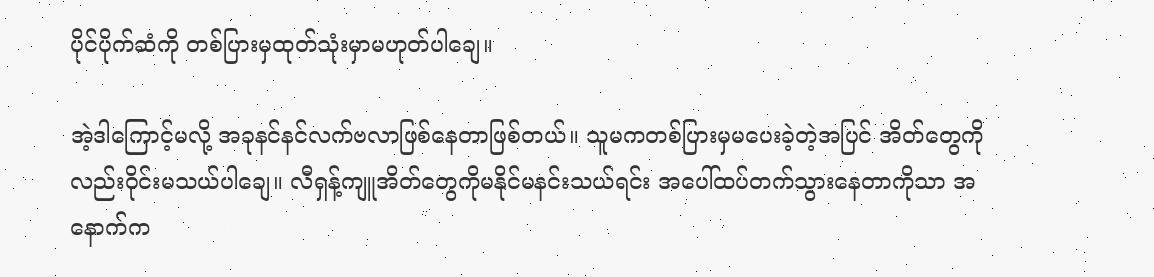ပိုင်ပိုက်ဆံကို တစ်ပြားမှထုတ်သုံးမှာမဟုတ်ပါချေ။

အဲ့ဒါကြောင့်မလို့ အခုနင်နင်လက်ဗလာဖြစ်နေတာဖြစ်တယ်။ သူမကတစ်ပြားမှမပေးခဲ့တဲ့အပြင် အိတ်တွေကိုလည်းဝိုင်းမသယ်ပါချေ။ လီရှန့်ကျူအိတ်တွေကိုမနိုင်မနင်းသယ်ရင်း အပေါ်ထပ်တက်သွားနေတာကိုသာ အနောက်က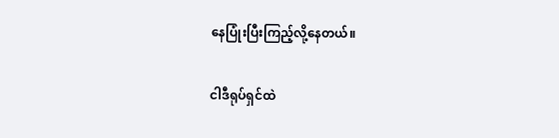နေပြုံးပြီးကြည့်လို့နေတယ်။

ငါဒီရုပ်ရှင်ထဲ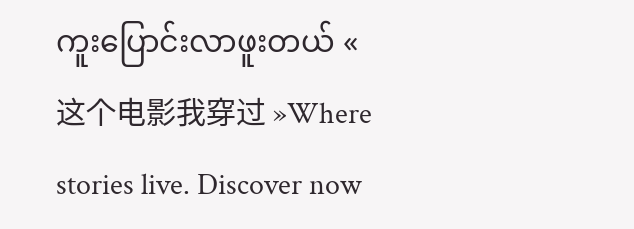ကူးပြောင်းလာဖူးတယ် « 这个电影我穿过 »Where stories live. Discover now